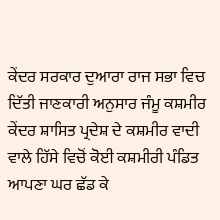ਕੇਂਦਰ ਸਰਕਾਰ ਦੁਆਰਾ ਰਾਜ ਸਭਾ ਵਿਚ ਦਿੱਤੀ ਜਾਣਕਾਰੀ ਅਨੁਸਾਰ ਜੰਮੂ ਕਸ਼ਮੀਰ ਕੇਂਦਰ ਸ਼ਾਸਿਤ ਪ੍ਰਦੇਸ਼ ਦੇ ਕਸ਼ਮੀਰ ਵਾਦੀ ਵਾਲੇ ਹਿੱਸੇ ਵਿਚੋਂ ਕੋਈ ਕਸ਼ਮੀਰੀ ਪੰਡਿਤ ਆਪਣਾ ਘਰ ਛੱਡ ਕੇ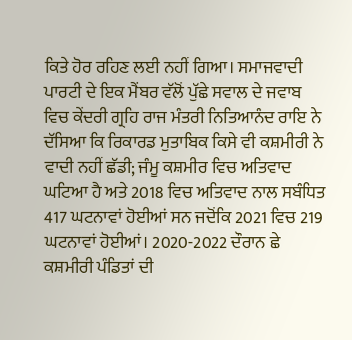ਕਿਤੇ ਹੋਰ ਰਹਿਣ ਲਈ ਨਹੀਂ ਗਿਆ। ਸਮਾਜਵਾਦੀ ਪਾਰਟੀ ਦੇ ਇਕ ਮੈਂਬਰ ਵੱਲੋਂ ਪੁੱਛੇ ਸਵਾਲ ਦੇ ਜਵਾਬ ਵਿਚ ਕੇਂਦਰੀ ਗ੍ਰਹਿ ਰਾਜ ਮੰਤਰੀ ਨਿਤਿਆਨੰਦ ਰਾਇ ਨੇ ਦੱਸਿਆ ਕਿ ਰਿਕਾਰਡ ਮੁਤਾਬਿਕ ਕਿਸੇ ਵੀ ਕਸ਼ਮੀਰੀ ਨੇ ਵਾਦੀ ਨਹੀਂ ਛੱਡੀ; ਜੰਮੂ ਕਸ਼ਮੀਰ ਵਿਚ ਅਤਿਵਾਦ ਘਟਿਆ ਹੈ ਅਤੇ 2018 ਵਿਚ ਅਤਿਵਾਦ ਨਾਲ ਸਬੰਧਿਤ 417 ਘਟਨਾਵਾਂ ਹੋਈਆਂ ਸਨ ਜਦੋਂਕਿ 2021 ਵਿਚ 219 ਘਟਨਾਵਾਂ ਹੋਈਆਂ। 2020-2022 ਦੌਰਾਨ ਛੇ ਕਸ਼ਮੀਰੀ ਪੰਡਿਤਾਂ ਦੀ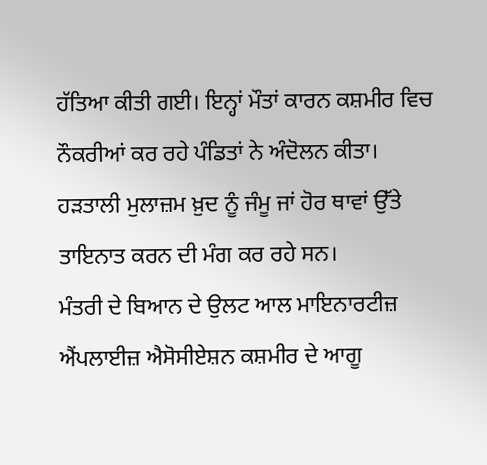ਹੱਤਿਆ ਕੀਤੀ ਗਈ। ਇਨ੍ਹਾਂ ਮੌਤਾਂ ਕਾਰਨ ਕਸ਼ਮੀਰ ਵਿਚ ਨੌਕਰੀਆਂ ਕਰ ਰਹੇ ਪੰਡਿਤਾਂ ਨੇ ਅੰਦੋਲਨ ਕੀਤਾ। ਹੜਤਾਲੀ ਮੁਲਾਜ਼ਮ ਖ਼ੁਦ ਨੂੰ ਜੰਮੂ ਜਾਂ ਹੋਰ ਥਾਵਾਂ ਉੱਤੇ ਤਾਇਨਾਤ ਕਰਨ ਦੀ ਮੰਗ ਕਰ ਰਹੇ ਸਨ।
ਮੰਤਰੀ ਦੇ ਬਿਆਨ ਦੇ ਉਲਟ ਆਲ ਮਾਇਨਾਰਟੀਜ਼ ਐਂਪਲਾਈਜ਼ ਐਸੋਸੀਏਸ਼ਨ ਕਸ਼ਮੀਰ ਦੇ ਆਗੂ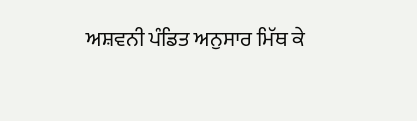ਅਸ਼ਵਨੀ ਪੰਡਿਤ ਅਨੁਸਾਰ ਮਿੱਥ ਕੇ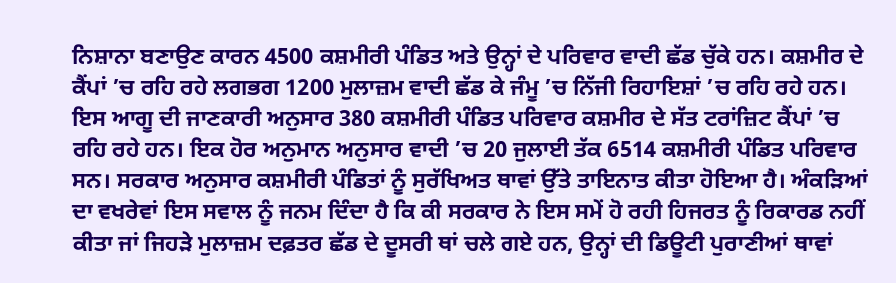ਨਿਸ਼ਾਨਾ ਬਣਾਉਣ ਕਾਰਨ 4500 ਕਸ਼ਮੀਰੀ ਪੰਡਿਤ ਅਤੇ ਉਨ੍ਹਾਂ ਦੇ ਪਰਿਵਾਰ ਵਾਦੀ ਛੱਡ ਚੁੱਕੇ ਹਨ। ਕਸ਼ਮੀਰ ਦੇ ਕੈਂਪਾਂ ’ਚ ਰਹਿ ਰਹੇ ਲਗਭਗ 1200 ਮੁਲਾਜ਼ਮ ਵਾਦੀ ਛੱਡ ਕੇ ਜੰਮੂ ’ਚ ਨਿੱਜੀ ਰਿਹਾਇਸ਼ਾਂ ’ਚ ਰਹਿ ਰਹੇ ਹਨ। ਇਸ ਆਗੂ ਦੀ ਜਾਣਕਾਰੀ ਅਨੁਸਾਰ 380 ਕਸ਼ਮੀਰੀ ਪੰਡਿਤ ਪਰਿਵਾਰ ਕਸ਼ਮੀਰ ਦੇ ਸੱਤ ਟਰਾਂਜ਼ਿਟ ਕੈਂਪਾਂ ’ਚ ਰਹਿ ਰਹੇ ਹਨ। ਇਕ ਹੋਰ ਅਨੁਮਾਨ ਅਨੁਸਾਰ ਵਾਦੀ ’ਚ 20 ਜੁਲਾਈ ਤੱਕ 6514 ਕਸ਼ਮੀਰੀ ਪੰਡਿਤ ਪਰਿਵਾਰ ਸਨ। ਸਰਕਾਰ ਅਨੁਸਾਰ ਕਸ਼ਮੀਰੀ ਪੰਡਿਤਾਂ ਨੂੰ ਸੁਰੱਖਿਅਤ ਥਾਵਾਂ ਉੱਤੇ ਤਾਇਨਾਤ ਕੀਤਾ ਹੋਇਆ ਹੈ। ਅੰਕੜਿਆਂ ਦਾ ਵਖਰੇਵਾਂ ਇਸ ਸਵਾਲ ਨੂੰ ਜਨਮ ਦਿੰਦਾ ਹੈ ਕਿ ਕੀ ਸਰਕਾਰ ਨੇ ਇਸ ਸਮੇਂ ਹੋ ਰਹੀ ਹਿਜਰਤ ਨੂੰ ਰਿਕਾਰਡ ਨਹੀਂ ਕੀਤਾ ਜਾਂ ਜਿਹੜੇ ਮੁਲਾਜ਼ਮ ਦਫ਼ਤਰ ਛੱਡ ਦੇ ਦੂਸਰੀ ਥਾਂ ਚਲੇ ਗਏ ਹਨ, ਉਨ੍ਹਾਂ ਦੀ ਡਿਊਟੀ ਪੁਰਾਣੀਆਂ ਥਾਵਾਂ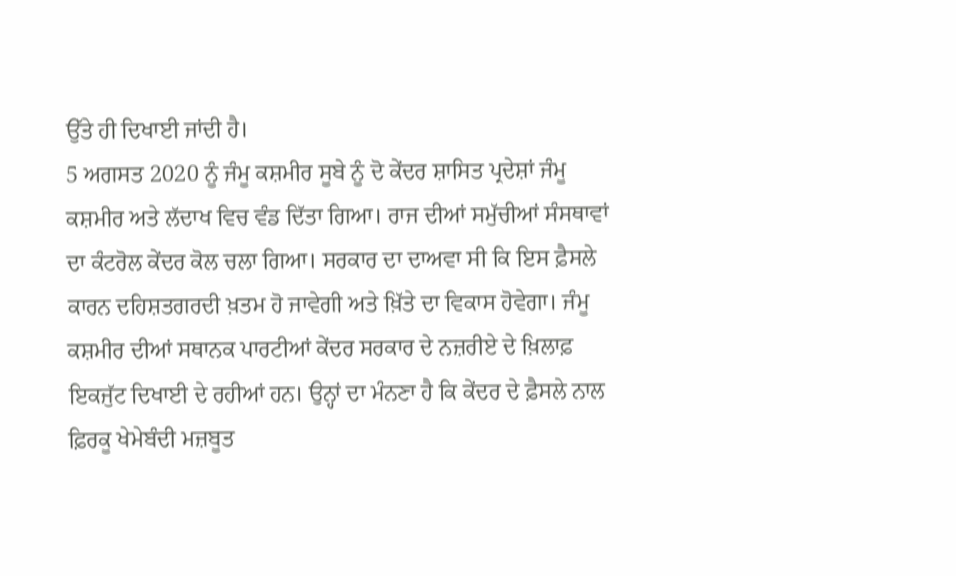ਉੱਤੇ ਹੀ ਦਿਖਾਈ ਜਾਂਦੀ ਹੈ।
5 ਅਗਸਤ 2020 ਨੂੰ ਜੰਮੂ ਕਸ਼ਮੀਰ ਸੂਬੇ ਨੂੰ ਦੋ ਕੇਂਦਰ ਸ਼ਾਸਿਤ ਪ੍ਰਦੇਸ਼ਾਂ ਜੰਮੂ ਕਸ਼ਮੀਰ ਅਤੇ ਲੱਦਾਖ ਵਿਚ ਵੰਡ ਦਿੱਤਾ ਗਿਆ। ਰਾਜ ਦੀਆਂ ਸਮੁੱਚੀਆਂ ਸੰਸਥਾਵਾਂ ਦਾ ਕੰਟਰੋਲ ਕੇਂਦਰ ਕੋਲ ਚਲਾ ਗਿਆ। ਸਰਕਾਰ ਦਾ ਦਾਅਵਾ ਸੀ ਕਿ ਇਸ ਫ਼ੈਸਲੇ ਕਾਰਨ ਦਹਿਸ਼ਤਗਰਦੀ ਖ਼ਤਮ ਹੋ ਜਾਵੇਗੀ ਅਤੇ ਖ਼ਿੱਤੇ ਦਾ ਵਿਕਾਸ ਹੋਵੇਗਾ। ਜੰਮੂ ਕਸ਼ਮੀਰ ਦੀਆਂ ਸਥਾਨਕ ਪਾਰਟੀਆਂ ਕੇਂਦਰ ਸਰਕਾਰ ਦੇ ਨਜ਼ਰੀਏ ਦੇ ਖ਼ਿਲਾਫ਼ ਇਕਜੁੱਟ ਦਿਖਾਈ ਦੇ ਰਹੀਆਂ ਹਨ। ਉਨ੍ਹਾਂ ਦਾ ਮੰਨਣਾ ਹੈ ਕਿ ਕੇਂਦਰ ਦੇ ਫ਼ੈਸਲੇ ਨਾਲ ਫ਼ਿਰਕੂ ਖੇਮੇਬੰਦੀ ਮਜ਼ਬੂਤ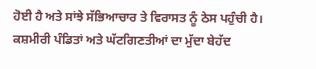ਹੋਈ ਹੈ ਅਤੇ ਸਾਂਝੇ ਸੱਭਿਆਚਾਰ ਤੇ ਵਿਰਾਸਤ ਨੂੰ ਠੇਸ ਪਹੁੰਚੀ ਹੈ। ਕਸ਼ਮੀਰੀ ਪੰਡਿਤਾਂ ਅਤੇ ਘੱਟਗਿਣਤੀਆਂ ਦਾ ਮੁੱਦਾ ਬੇਹੱਦ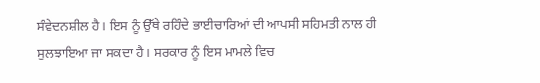ਸੰਵੇਦਨਸ਼ੀਲ ਹੈ। ਇਸ ਨੂੰ ਉੱਥੇ ਰਹਿੰਦੇ ਭਾਈਚਾਰਿਆਂ ਦੀ ਆਪਸੀ ਸਹਿਮਤੀ ਨਾਲ ਹੀ ਸੁਲਝਾਇਆ ਜਾ ਸਕਦਾ ਹੈ। ਸਰਕਾਰ ਨੂੰ ਇਸ ਮਾਮਲੇ ਵਿਚ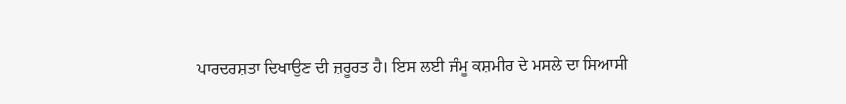ਪਾਰਦਰਸ਼ਤਾ ਦਿਖਾਉਣ ਦੀ ਜ਼ਰੂਰਤ ਹੈ। ਇਸ ਲਈ ਜੰਮੂ ਕਸ਼ਮੀਰ ਦੇ ਮਸਲੇ ਦਾ ਸਿਆਸੀ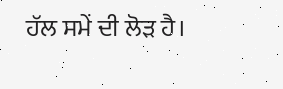ਹੱਲ ਸਮੇਂ ਦੀ ਲੋੜ ਹੈ।